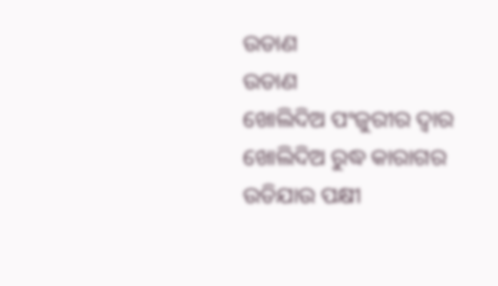ଉଡାଣ
ଉଡାଣ
ଖୋଲିଦିଅ ପଂଜୁରୀର ଦ୍ବାର
ଖୋଲିଦିଅ ରୁଦ୍ଧ କାରାଗର
ଉଡିଯାଉ ପକ୍ଷୀ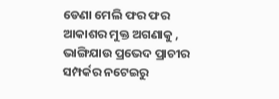ଡେଣା ମେଲି ଫର ଫର
ଆକାଶର ମୁକ୍ତ ଅଗଣାକୁ ,
ଭାଙ୍ଗିଯାଉ ପ୍ରଭେଦ ପ୍ରାଚୀର
ସମ୍ପର୍କର ନଟେଇରୁ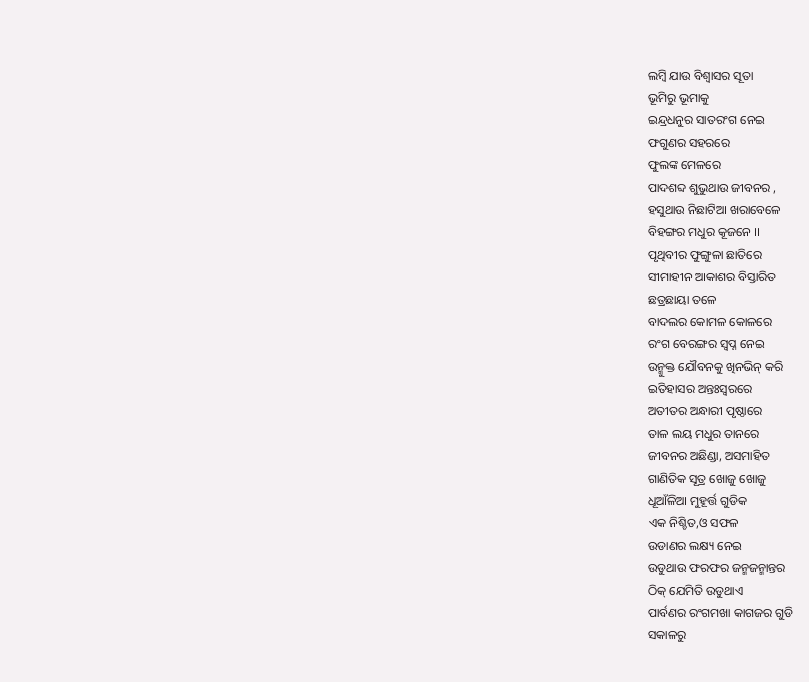ଲମ୍ବି ଯାଉ ବିଶ୍ବାସର ସୂତା
ଭୂମିରୁ ଭୂମାକୁ
ଇନ୍ଦ୍ରଧନୁର ସାତରଂଗ ନେଇ
ଫଗୁଣର ସହରରେ
ଫୁଲଙ୍କ ମେଳରେ
ପାଦଶବ୍ଦ ଶୁଭୁଥାଉ ଜୀବନର ,
ହସୁଥାଉ ନିଛାଟିଆ ଖରାବେଳେ
ବିହଙ୍ଗର ମଧୁର କୂଜନେ ।।
ପୃଥିବୀର ଫୁଙ୍ଗୁଳା ଛାତିରେ
ସୀମାହୀନ ଆକାଶର ବିସ୍ତାରିତ
ଛତ୍ରଛାୟା ତଳେ
ବାଦଲର କୋମଳ କୋଳରେ
ରଂଗ ବେରଙ୍ଗର ସ୍ବପ୍ନ ନେଇ
ଉନ୍ମୁକ୍ତ ଯୌବନକୁ ଖିନଭିନ୍ କରି
ଇତିହାସର ଅନ୍ତଃସ୍ବରରେ
ଅତୀତର ଅନ୍ଧାରୀ ପୃଷ୍ଠାରେ
ତାଳ ଲୟ ମଧୁର ତାନରେ
ଜୀବନର ଅଛିଣ୍ଡା, ଅସମାହିତ
ଗାଣିତିକ ସୂତ୍ର ଖୋଜୁ ଖୋଜୁ
ଧୂଆଁଳିଆ ମୁହୂର୍ତ୍ତ ଗୁଡିକ
ଏକ ନିଶ୍ଚିତ,ଓ ସଫଳ
ଉଡାଣର ଲକ୍ଷ୍ୟ ନେଇ
ଉଡୁଥାଉ ଫରଫର ଜନ୍ମଜନ୍ମାନ୍ତର
ଠିକ୍ ଯେମିତି ଉଡୁଥାଏ
ପାର୍ବଣର ରଂଗମଖା କାଗଜର ଗୁଡି
ସକାଳରୁ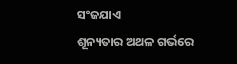ସଂଜଯାଏ
ଶୂନ୍ୟତାର ଅଥଳ ଗର୍ଭରେ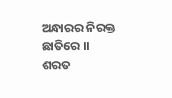ଅନ୍ଧାରର ନିରକ୍ତ ଛାତିରେ ।।
ଶରତ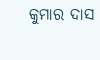କୁମାର ଦାସ